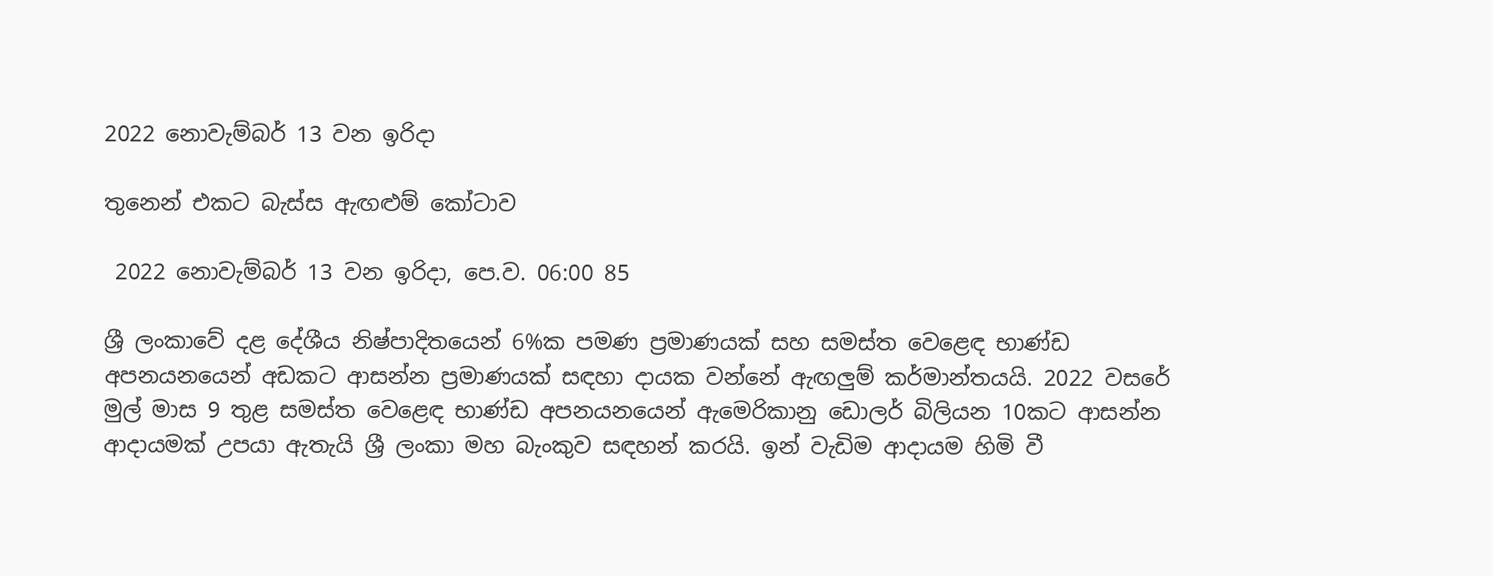2022 නොවැම්බර් 13 වන ඉරිදා

තුනෙන් එකට බැස්ස ඇඟළුම් කෝටාව

 2022 නොවැම්බර් 13 වන ඉරිදා, පෙ.ව. 06:00 85

ශ්‍රී ලංකාවේ දළ දේශීය නිෂ්පාදිතයෙන් 6%ක පමණ ප්‍රමාණයක් සහ සමස්ත වෙළෙඳ භාණ්ඩ අපනයනයෙන් අඩකට ආසන්න ප්‍රමාණයක් සඳහා දායක වන්නේ ඇඟලුම් කර්මාන්තයයි. 2022 වසරේ මුල් මාස 9 තුළ සමස්ත වෙළෙඳ භාණ්ඩ අපනයනයෙන් ඇමෙරිකානු ඩොලර් බිලියන 10කට ආසන්න ආදායමක් උපයා ඇතැයි ශ්‍රී ලංකා මහ බැංකුව සඳහන් කරයි. ඉන් වැඩිම ආදායම හිමි වී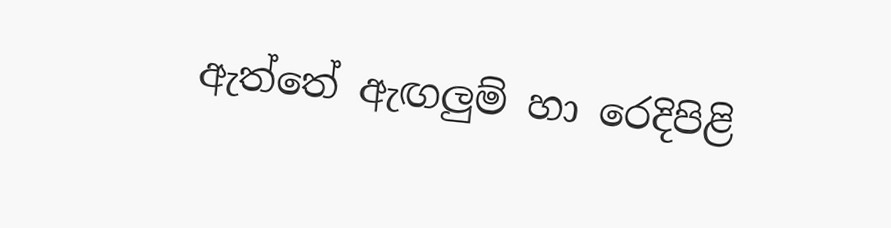ඇත්තේ ඇඟලුම් හා රෙදිපිළි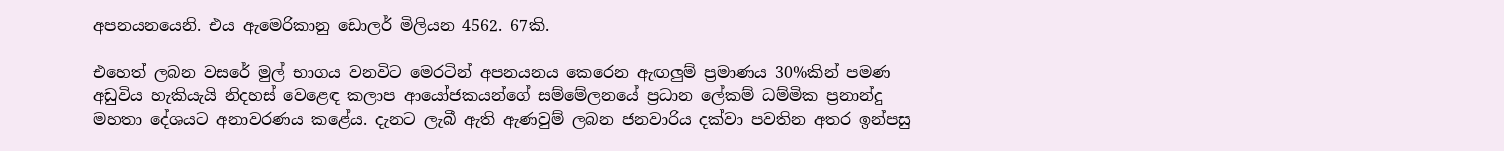අපනයනයෙනි. එය ඇමෙරිකානු ඩොලර් මිලියන 4562. 67කි.

එහෙත් ලබන වසරේ මුල් භාගය වනවිට මෙරටින් අපනයනය කෙරෙන ඇඟලුම් ප්‍රමාණය 30%කින් පමණ අඩුවිය හැකියැයි නිදහස් වෙළෙඳ කලාප ආයෝජකයන්ගේ සම්මේලනයේ ප්‍රධාන ලේකම් ධම්මික ප්‍රනාන්දු මහතා දේශයට අනාවරණය කළේය. දැනට ලැබී ඇති ඇණවුම් ලබන ජනවාරිය දක්වා පවතින අතර ඉන්පසු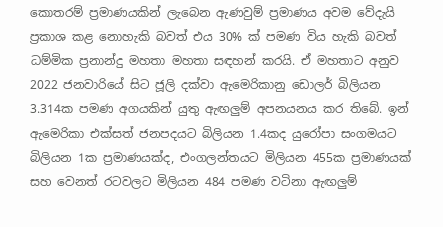කොතරම් ප්‍රමාණයකින් ලැබෙන ඇණවුම් ප්‍රමාණය අවම වේදැයි ප්‍රකාශ කළ නොහැකි බවත් එය 30% ක් පමණ විය හැකි බවත් ධම්මික ප්‍රනාන්දු මහතා මහතා සඳහන් කරයි. ඒ මහතාට අනුව 2022 ජනවාරියේ සිට ජූලි දක්වා ඇමෙරිකානු ඩොලර් බිලියන 3.314ක පමණ අගයකින් යුතු ඇඟලුම් අපනයනය කර තිබේ. ඉන් ඇමෙරිකා එක්සත් ජනපදයට බිලියන 1.4කද යුරෝපා සංගමයට බිලියන 1ක ප්‍රමාණයක්ද, එංගලන්තයට මිලියන 455ක ප්‍රමාණයක් සහ වෙනත් රටවලට මිලියන 484 පමණ වටිනා ඇඟලුම්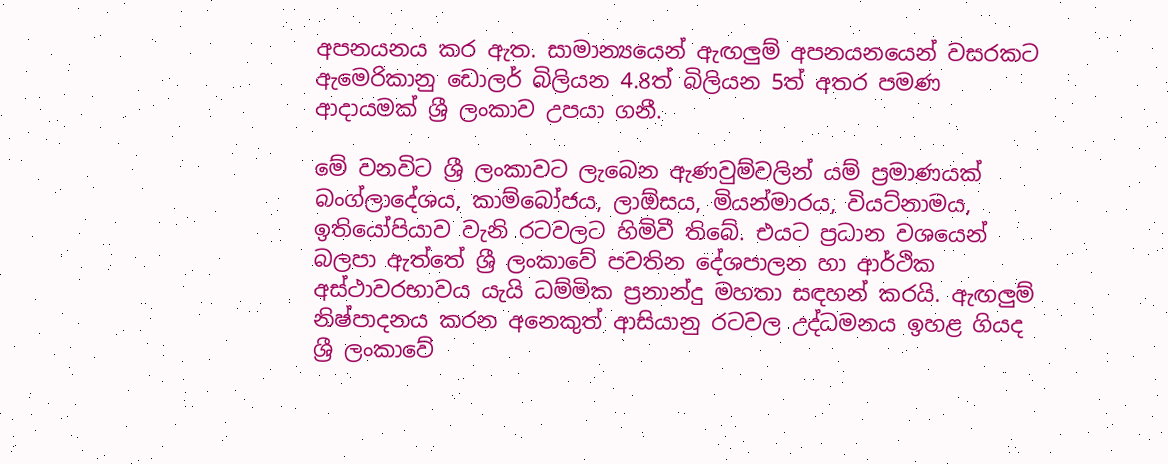අපනයනය කර ඇත. සාමාන්‍යයෙන් ඇඟලුම් අපනයනයෙන් වසරකට ඇමෙරිකානු ඩොලර් බිලියන 4.8ත් බිලියන 5ත් අතර පමණ ආදායමක් ශ්‍රී ලංකාව උපයා ගනී.

මේ වනවිට ශ්‍රී ලංකාවට ලැබෙන ඇණවුම්වලින් යම් ප්‍රමාණයක් බංග්ලාදේශය, කාම්බෝජය, ලාඕසය, මියන්මාරය, වියට්නාමය, ඉතියෝපියාව වැනි රටවලට හිමිවී තිබේ. එයට ප්‍රධාන වශයෙන් බලපා ඇත්තේ ශ්‍රී ලංකාවේ පවතින දේශපාලන හා ආර්ථික අස්ථාවරභාවය යැයි ධම්මික ප්‍රනාන්දු මහතා සඳහන් කරයි. ඇඟලුම් නිෂ්පාදනය කරන අනෙකුත් ආසියානු රටවල උද්ධමනය ඉහළ ගියද ශ්‍රී ලංකාවේ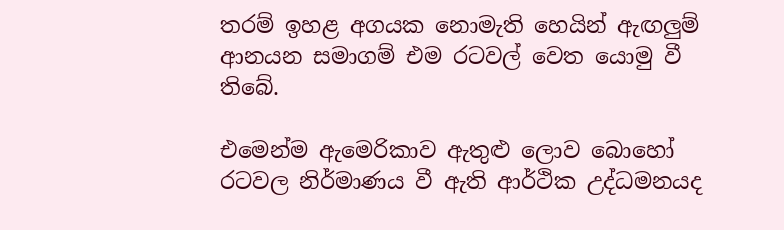තරම් ඉහළ අගයක නොමැති හෙයින් ඇඟලුම් ආනයන සමාගම් එම රටවල් වෙත යොමු වී තිබේ.

එමෙන්ම ඇමෙරිකාව ඇතුළු ලොව බොහෝ රටවල නිර්මාණය වී ඇති ආර්ථික උද්ධමනයද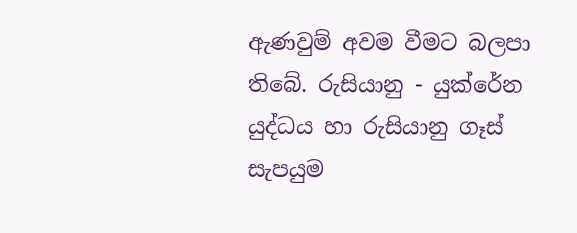ඇණවුම් අවම වීමට බලපා තිබේ. රුසියානු - යුක්රේන යුද්ධය හා රුසියානු ගෑස් සැපයුම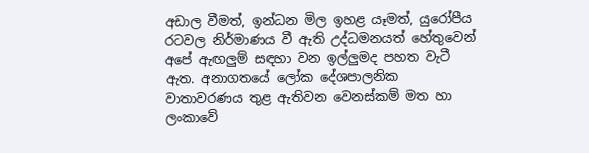අඩාල වීමත්, ඉන්ධන මිල ඉහළ යෑමත්, යුරෝපීය රටවල නිර්මාණය වී ඇති උද්ධමනයත් හේතුවෙන් අපේ ඇඟලුම් සඳහා වන ඉල්ලුමද පහත වැටී ඇත. අනාගතයේ ලෝක දේශපාලනික වාතාවරණය තුළ ඇතිවන වෙනස්කම් මත හා ලංකාවේ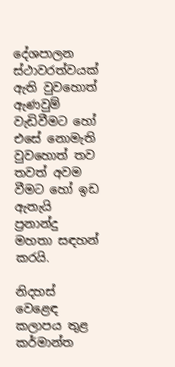දේශපාලන ස්ථාවරත්වයක් ඇති වුවහොත් ඇණවුම් වැඩිවීමට හෝ එසේ නොමැති වුවහොත් තව තවත් අවම වීමට හෝ ඉඩ ඇතැයි ප්‍රනාන්දු මහතා සඳහන් කරයි.

නිදහස් වෙළෙඳ කලාපය තුළ කර්මාන්ත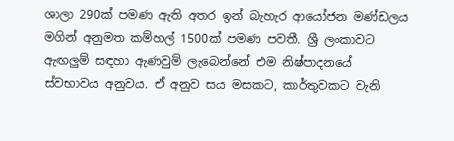ශාලා 290ක් පමණ ඇති අතර ඉන් බැහැර ආයෝජන මණ්ඩලය මගින් අනුමත කම්හල් 1500ක් පමණ පවතී. ශ්‍රී ලංකාවට ඇඟලුම් සඳහා ඇණවුම් ලැබෙන්නේ එම නිෂ්පාදනයේ ස්වභාවය අනුවය. ඒ අනුව සය මසකට, කාර්තුවකට වැනි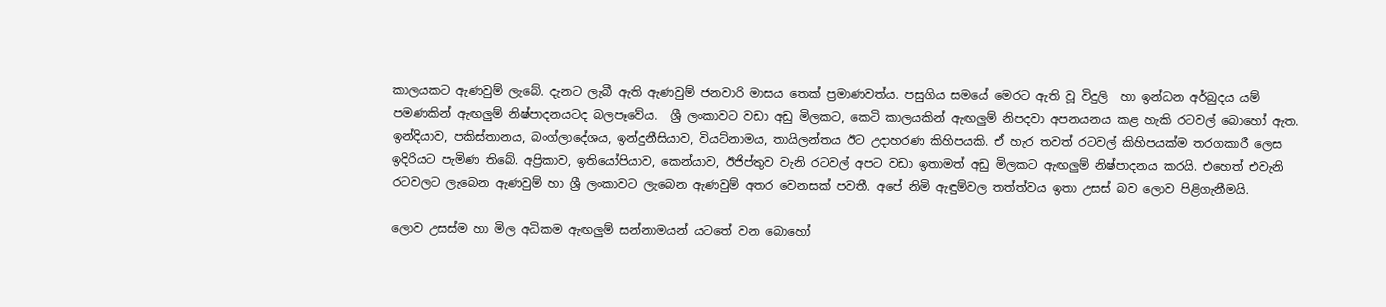කාලයකට ඇණවුම් ලැබේ. දැනට ලැබී ඇති ඇණවුම් ජනවාරි මාසය තෙක් ප්‍රමාණවත්ය. පසුගිය සමයේ මෙරට ඇති වූ විදුලි  හා ඉන්ධන අර්බුදය යම් පමණකින් ඇඟලුම් නිෂ්පාදනයටද බලපෑවේය.  ශ්‍රී ලංකාවට වඩා අඩු මිලකට, කෙටි කාලයකින් ඇඟලුම් නිපදවා අපනයනය කළ හැකි රටවල් බොහෝ ඇත. ඉන්දියාව, පකිස්තානය, බංග්ලාදේශය, ඉන්දුනීසියාව, වියට්නාමය, තායිලන්තය ඊට උදාහරණ කිහිපයකි. ඒ හැර තවත් රටවල් කිහිපයක්ම තරගකාරී ලෙස ඉදිරියට පැමිණ තිබේ. අප්‍රිකාව, ඉතියෝපියාව, කෙන්යාව, ඊජිප්තුව වැනි රටවල් අපට වඩා ඉතාමත් අඩු මිලකට ඇඟලුම් නිෂ්පාදනය කරයි. එහෙත් එවැනි රටවලට ලැබෙන ඇණවුම් හා ශ්‍රී ලංකාවට ලැබෙන ඇණවුම් අතර වෙනසක් පවතී. අපේ නිමි ඇඳුම්වල තත්ත්වය ඉතා උසස් බව ලොව පිළිගැනීමයි.

ලොව උසස්ම හා මිල අධිකම ඇඟලුම් සන්නාමයන් යටතේ වන බොහෝ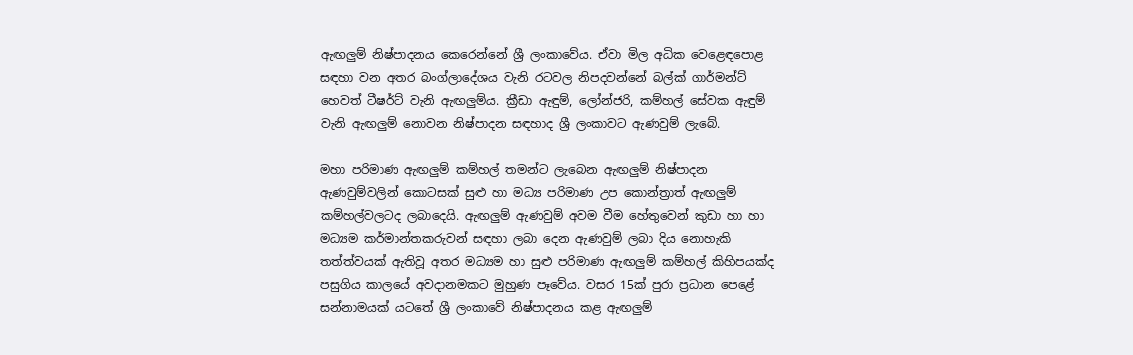ඇඟලුම් නිෂ්පාදනය කෙරෙන්නේ ශ්‍රී ලංකාවේය. ඒවා මිල අධික වෙළෙඳපොළ සඳහා වන අතර බංග්ලාදේශය වැනි රටවල නිපදවන්නේ බල්ක් ගාර්මන්ට් හෙවත් ටීෂර්ට් වැනි ඇඟලුම්ය. ක්‍රීඩා ඇඳුම්, ලෝන්ජරි, කම්හල් සේවක ඇඳුම් වැනි ඇඟලුම් නොවන නිෂ්පාදන සඳහාද ශ්‍රී ලංකාවට ඇණවුම් ලැබේ.

මහා පරිමාණ ඇඟලුම් කම්හල් තමන්ට ලැබෙන ඇඟලුම් නිෂ්පාදන ඇණවුම්වලින් කොටසක් සුළු හා මධ්‍ය පරිමාණ උප කොන්ත්‍රාත් ඇඟලුම් කම්හල්වලටද ලබාදෙයි. ඇඟලුම් ඇණවුම් අවම වීම හේතුවෙන් කුඩා හා හා මධ්‍යම කර්මාන්තකරුවන් සඳහා ලබා දෙන ඇණවුම් ලබා දිය නොහැකි තත්ත්වයක් ඇතිවූ අතර මධ්‍යම හා සුළු පරිමාණ ඇඟලුම් කම්හල් කිහිපයක්ද පසුගිය කාලයේ අවදානමකට මුහුණ පෑවේය. වසර 15ක් පුරා ප්‍රධාන පෙළේ සන්නාමයක් යටතේ ශ්‍රී ලංකාවේ නිෂ්පාදනය කළ ඇඟලුම්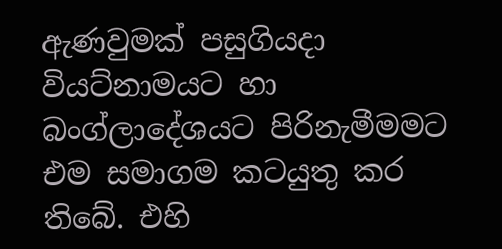ඇණවුමක් පසුගියදා වියට්නාමයට හා බංග්ලාදේශයට පිරිනැමීමමට එම සමාගම කටයුතු කර තිබේ. එහි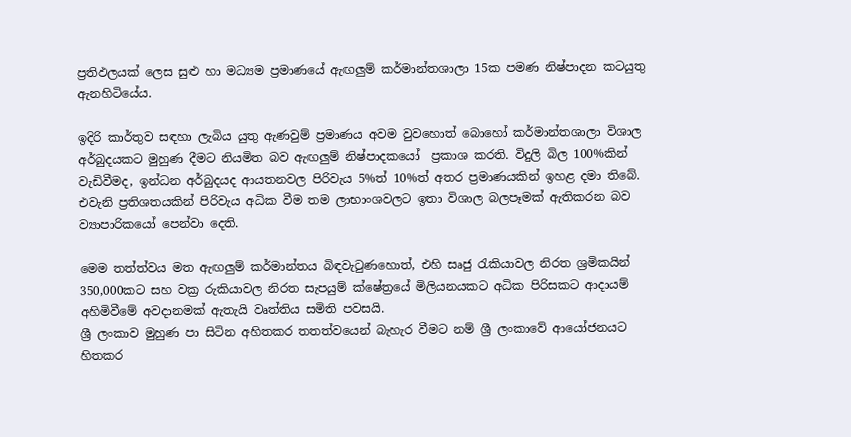ප්‍රතිඵලයක් ලෙස සුළු හා මධ්‍යම ප්‍රමාණයේ ඇඟලුම් කර්මාන්තශාලා 15ක පමණ නිෂ්පාදන කටයුතු ඇනහිටියේය.

ඉදිරි කාර්තුව සඳහා ලැබිය යුතු ඇණවුම් ප්‍රමාණය අවම වුවහොත් බොහෝ කර්මාන්තශාලා විශාල අර්බුදයකට මුහුණ දීමට නියමිත බව ඇඟලුම් නිෂ්පාදකයෝ  ප්‍රකාශ කරති. විදුලි බිල 100%කින් වැඩිවීමද, ඉන්ධන අර්බුදයද ආයතනවල පිරිවැය 5%ත් 10%ත් අතර ප්‍රමාණයකින් ඉහළ දමා තිබේ. එවැනි ප්‍රතිශතයකින් පිරිවැය අධික වීම තම ලාභාංශවලට ඉතා විශාල බලපෑමක් ඇතිකරන බව ව්‍යාපාරිකයෝ පෙන්වා දෙති.

මෙම තත්ත්වය මත ඇඟලුම් කර්මාන්තය බිඳවැටුණහොත්, එහි සෘජු රැකියාවල නිරත ශ්‍රමිකයින් 350,000කට සහ වක්‍ර රුකියාවල නිරත සැපයුම් ක්ෂේත්‍රයේ මිලියනයකට අධික පිරිසකට ආදායම් අහිමිවීමේ අවදානමක් ඇතැයි වෘත්තිය සමිති පවසයි.
ශ්‍රී ලංකාව මුහුණ පා සිටින අහිතකර තතත්වයෙන් බැහැර වීමට නම් ශ්‍රී ලංකාවේ ආයෝජනයට හිතකර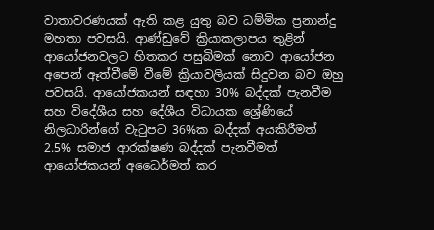වාතාවරණයක් ඇති කළ යුතු බව ධම්මික ප්‍රනාන්දු මහතා පවසයි. ආණ්ඩුවේ ක්‍රියාකලාපය තුළින් ආයෝජනවලට හිතකර පසුබිමක් නොව ආයෝජන අපෙන් ඈත්වීමේ වීමේ ක්‍රියාවලියක් සිදුවන බව ඔහු පවසයි. ආයෝජකයන් සඳහා 30% බද්දක් පැනවීම සහ විදේශීය සහ දේශීය විධායක ශ්‍රේණියේ නිලධාරින්ගේ වැටුපට 36%ක බද්දක් අයකිරීමත් 2.5% සමාජ ආරක්ෂණ බද්දක් පැනවීමත් ආයෝජකයන් අධෛර්මත් කර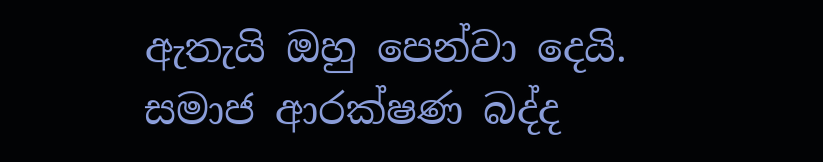ඇතැයි ඔහු පෙන්වා දෙයි. සමාජ ආරක්ෂණ බද්ද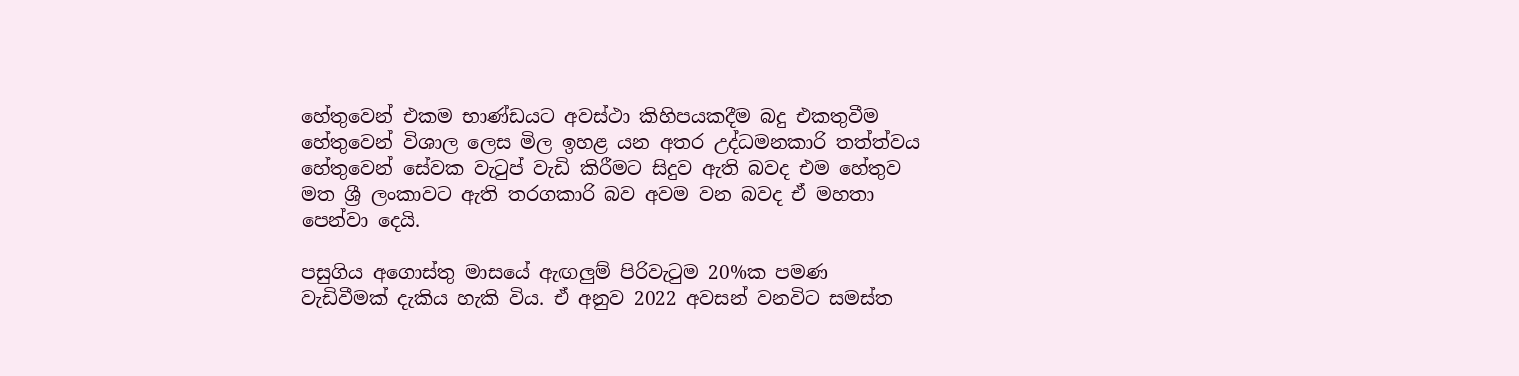හේතුවෙන් එකම භාණ්ඩයට අවස්ථා කිහිපයකදීම බදු එකතුවීම හේතුවෙන් විශාල ලෙස මිල ඉහළ යන අතර උද්ධමනකාරි තත්ත්වය හේතුවෙන් සේවක වැටුප් වැඩි කිරීමට සිදුව ඇති බවද එම හේතුව මත ශ්‍රී ලංකාවට ඇති තරගකාරි බව අවම වන බවද ඒ මහතා පෙන්වා දෙයි.

පසුගිය අගොස්තු මාසයේ ඇඟලුම් පිරිවැටුම 20%ක පමණ වැඩිවීමක් දැකිය හැකි විය. ඒ අනුව 2022 අවසන් වනවිට සමස්ත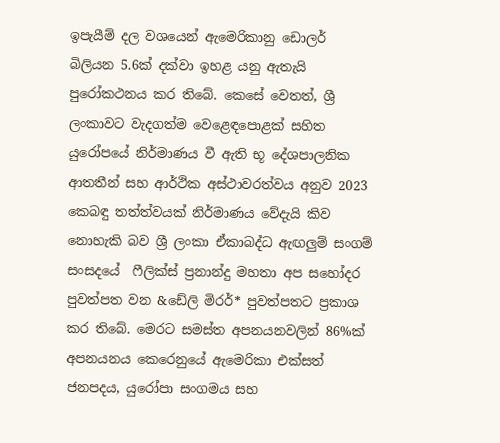ඉපැයීම් දල වශයෙන් ඇමෙරිකානු ඩොලර් බිලියන 5.6ක් දක්වා ඉහළ යනු ඇතැයි පුරෝකථනය කර තිබේ. කෙසේ වෙතත්, ශ්‍රී ලංකාවට වැදගත්ම වෙළෙඳපොළක් සහිත යුරෝපයේ නිර්මාණය වී ඇති භූ දේශපාලනික ආතතීන් සහ ආර්ථික අස්ථාවරත්වය අනුව 2023 කෙබඳු තත්ත්වයක් නිර්මාණය වේදැයි කිව නොහැකි බව ශ්‍රී ලංකා ඒකාබද්ධ ඇඟලුම් සංගම් සංසදයේ  ෆීලික්ස් ප්‍රනාන්දු මහතා අප සහෝදර පුවත්පත වන &ඩේලි මිරර්* පුවත්පතට ප්‍රකාශ කර තිබේ. මෙරට සමස්ත අපනයනවලින් 86%ක් අපනයනය කෙරෙනුයේ ඇමෙරිකා එක්සත් ජනපදය, යුරෝපා සංගමය සහ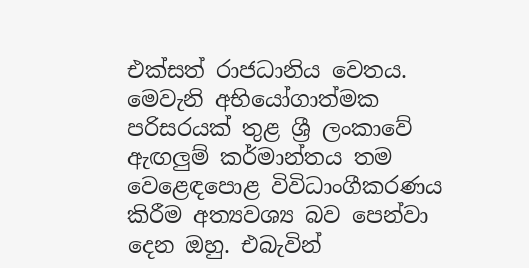එක්සත් රාජධානිය වෙතය. මෙවැනි අභියෝගාත්මක පරිසරයක් තුළ ශ්‍රී ලංකාවේ ඇඟලුම් කර්මාන්තය තම වෙළෙඳපොළ විවිධාංගීකරණය කිරීම අත්‍යවශ්‍ය බව පෙන්වා දෙන ඔහු. එබැවින්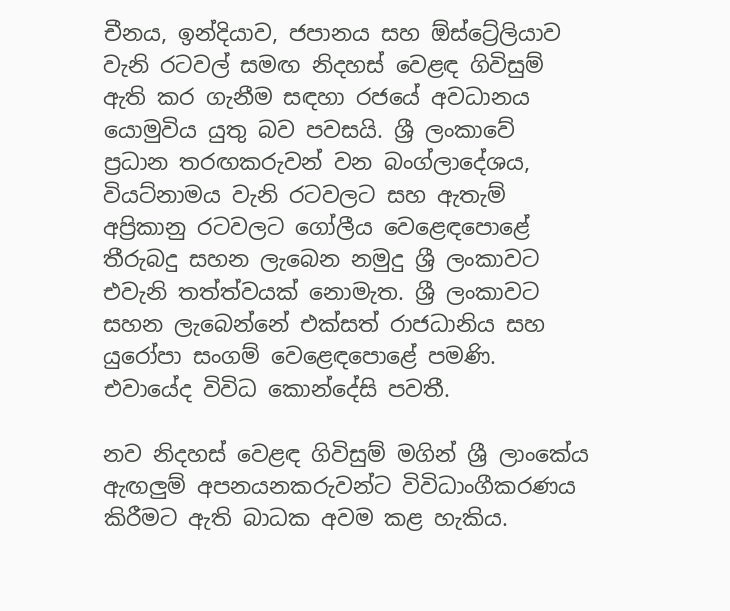චීනය, ඉන්දියාව, ජපානය සහ ඕස්ට්‍රේලියාව වැනි රටවල් සමඟ නිදහස් වෙළඳ ගිවිසුම් ඇති කර ගැනීම සඳහා රජයේ අවධානය යොමුවිය යුතු බව පවසයි. ශ්‍රී ලංකාවේ ප්‍රධාන තරඟකරුවන් වන බංග්ලාදේශය, වියට්නාමය වැනි රටවලට සහ ඇතැම් අප්‍රිකානු රටවලට ගෝලීය වෙළෙඳපොළේ  තීරුබදු සහන ලැබෙන නමුදු ශ්‍රී ලංකාවට එවැනි තත්ත්වයක් නොමැත. ශ්‍රී ලංකාවට සහන ලැබෙන්නේ එක්සත් රාජධානිය සහ යුරෝපා සංගම් වෙළෙඳපොළේ පමණි. එවායේද විවිධ කොන්දේසි පවතී.

නව නිදහස් වෙළඳ ගිවිසුම් මගින් ශ්‍රී ලාංකේය ඇඟලුම් අපනයනකරුවන්ට විවිධාංගීකරණය කිරීමට ඇති බාධක අවම කළ හැකිය.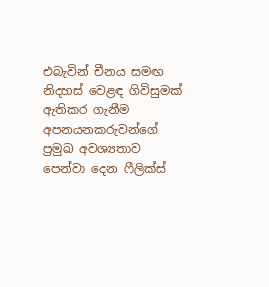එබැවින් චීනය සමඟ නිදහස් වෙළඳ ගිවිසුමක් ඇතිකර ගැනීම අපනයනකරුවන්ගේ ප්‍රමුඛ අවශ්‍යතාව පෙන්වා දෙන ෆීලික්ස්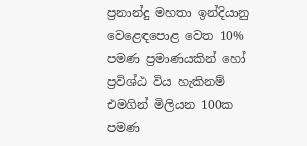ප්‍රනාන්දු මහතා ඉන්දියානු වෙළෙඳපොළ වෙත 10% පමණ ප්‍රමාණයකින් හෝ ප්‍රවිශ්ඨ විය හැකිනම් එමගින් මිලියන 100ක පමණ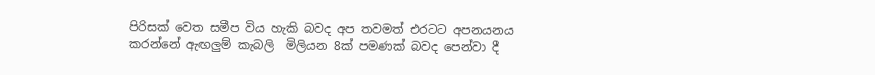පිරිසක් වෙත සමීප විය හැකි බවද අප තවමත් එරටට අපනයනය කරන්නේ ඇඟලුම් කැබලි  මිලියන 8ක් පමණක් බවද පෙන්වා දී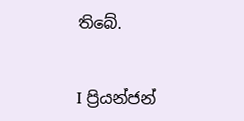තිබේ.


I ප්‍රියන්ජන්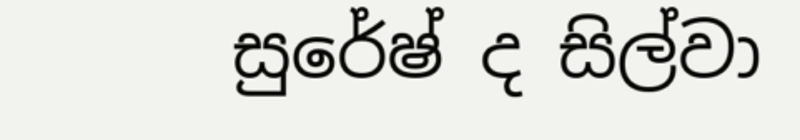සුරේෂ් ද සිල්වා